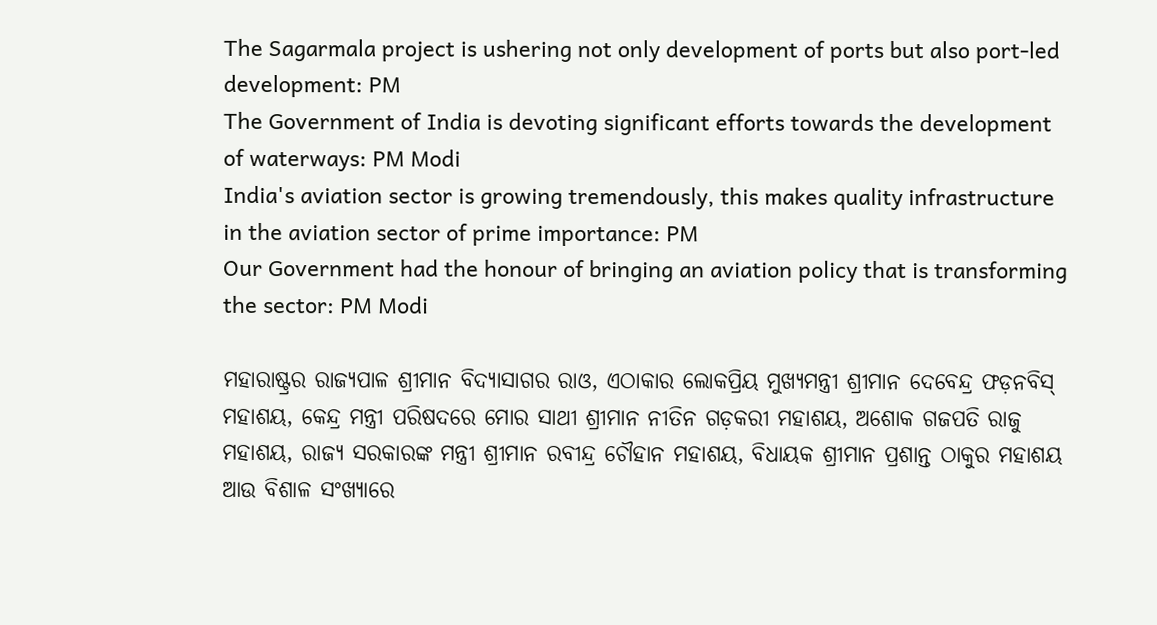The Sagarmala project is ushering not only development of ports but also port-led development: PM
The Government of India is devoting significant efforts towards the development of waterways: PM Modi
India's aviation sector is growing tremendously, this makes quality infrastructure in the aviation sector of prime importance: PM
Our Government had the honour of bringing an aviation policy that is transforming the sector: PM Modi

ମହାରାଷ୍ଟ୍ରର ରାଜ୍ୟପାଳ ଶ୍ରୀମାନ ବିଦ୍ୟାସାଗର ରାଓ, ଏଠାକାର ଲୋକପ୍ରିୟ ମୁଖ୍ୟମନ୍ତ୍ରୀ ଶ୍ରୀମାନ ଦେବେନ୍ଦ୍ର ଫଡ଼ନବିସ୍ ମହାଶୟ, କେନ୍ଦ୍ର ମନ୍ତ୍ରୀ ପରିଷଦରେ ମୋର ସାଥୀ ଶ୍ରୀମାନ ନୀତିନ ଗଡ଼କରୀ ମହାଶୟ, ଅଶୋକ ଗଜପତି ରାଜୁ ମହାଶୟ, ରାଜ୍ୟ ସରକାରଙ୍କ ମନ୍ତ୍ରୀ ଶ୍ରୀମାନ ରବୀନ୍ଦ୍ର ଚୌହାନ ମହାଶୟ, ବିଧାୟକ ଶ୍ରୀମାନ ପ୍ରଶାନ୍ତ ଠାକୁର ମହାଶୟ ଆଉ ବିଶାଳ ସଂଖ୍ୟାରେ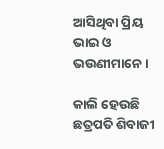ଆସିଥିବା ପ୍ରିୟ ଭାଇ ଓ ଭଉଣୀମାନେ ।

କାଲି ହେଉଛି ଛତ୍ରପତି ଶିବାଜୀ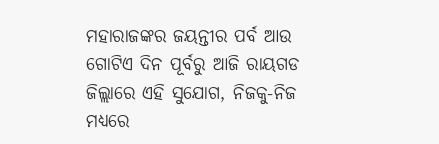ମହାରାଜଙ୍କର ଜୟନ୍ତୀର ପର୍ବ ଆଉ ଗୋଟିଏ ଦିନ ପୂର୍ବରୁ ଆଜି ରାୟଗଡ ଜିଲ୍ଲାରେ ଏହି ସୁଯୋଗ, ନିଜକୁ-ନିଜ ମଧ୍ୟରେ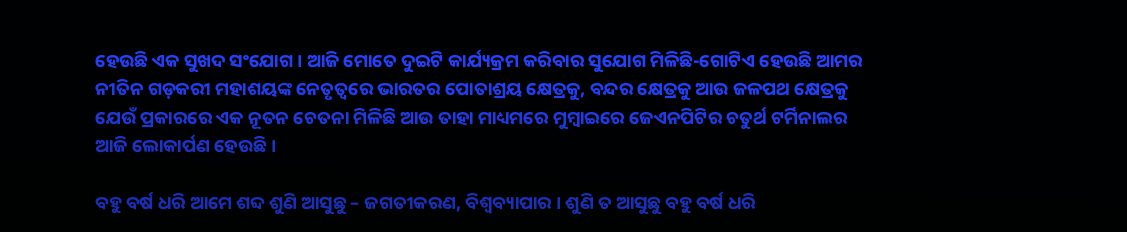ହେଉଛି ଏକ ସୁଖଦ ସଂଯୋଗ । ଆଜି ମୋତେ ଦୁଇଟି କାର୍ଯ୍ୟକ୍ରମ କରିବାର ସୁଯୋଗ ମିଳିଛି-ଗୋଟିଏ ହେଉଛି ଆମର ନୀତିନ ଗଡ଼କରୀ ମହାଶୟଙ୍କ ନେତୃତ୍ୱରେ ଭାରତର ପୋତାଶ୍ରୟ କ୍ଷେତ୍ରକୁ, ବନ୍ଦର କ୍ଷେତ୍ରକୁ ଆଉ ଜଳପଥ କ୍ଷେତ୍ରକୁ ଯେଉଁ ପ୍ରକାରରେ ଏକ ନୂତନ ଚେତନା ମିଳିଛି ଆଉ ତାହା ମାଧ୍ୟମରେ ମୁମ୍ବାଇରେ ଜେଏନପିଟିର ଚତୁର୍ଥ ଟର୍ମିନାଲର ଆଜି ଲୋକାର୍ପଣ ହେଉଛି ।

ବହୁ ବର୍ଷ ଧରି ଆମେ ଶବ୍ଦ ଶୁଣି ଆସୁଛୁ – ଜଗତୀକରଣ, ବିଶ୍ୱବ୍ୟାପାର । ଶୁଣି ତ ଆସୁଛୁ ବହୁ ବର୍ଷ ଧରି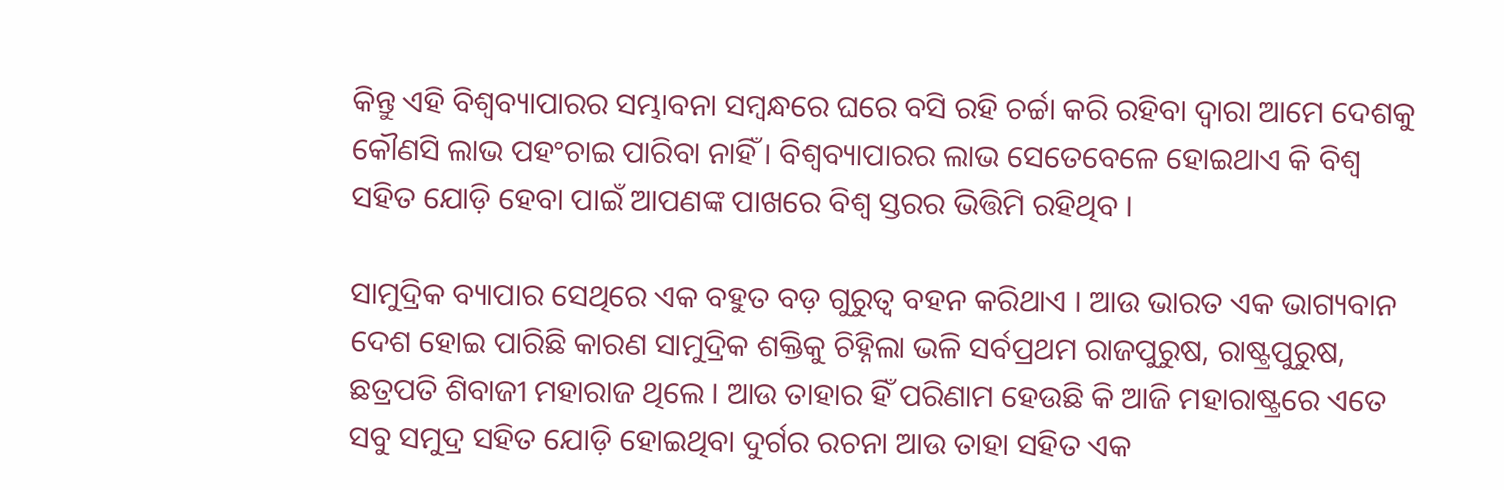କିନ୍ତୁ ଏହି ବିଶ୍ୱବ୍ୟାପାରର ସମ୍ଭାବନା ସମ୍ବନ୍ଧରେ ଘରେ ବସି ରହି ଚର୍ଚ୍ଚା କରି ରହିବା ଦ୍ୱାରା ଆମେ ଦେଶକୁ କୌଣସି ଲାଭ ପହଂଚାଇ ପାରିବା ନାହିଁ । ବିଶ୍ୱବ୍ୟାପାରର ଲାଭ ସେତେବେଳେ ହୋଇଥାଏ କି ବିଶ୍ୱ ସହିତ ଯୋଡ଼ି ହେବା ପାଇଁ ଆପଣଙ୍କ ପାଖରେ ବିଶ୍ୱ ସ୍ତରର ଭିତ୍ତିମି ରହିଥିବ ।

ସାମୁଦ୍ରିକ ବ୍ୟାପାର ସେଥିରେ ଏକ ବହୁତ ବଡ଼ ଗୁରୁତ୍ୱ ବହନ କରିଥାଏ । ଆଉ ଭାରତ ଏକ ଭାଗ୍ୟବାନ ଦେଶ ହୋଇ ପାରିଛି କାରଣ ସାମୁଦ୍ରିକ ଶକ୍ତିକୁ ଚିହ୍ନିଲା ଭଳି ସର୍ବପ୍ରଥମ ରାଜପୁରୁଷ, ରାଷ୍ଟ୍ରପୁରୁଷ, ଛତ୍ରପତି ଶିବାଜୀ ମହାରାଜ ଥିଲେ । ଆଉ ତାହାର ହିଁ ପରିଣାମ ହେଉଛି କି ଆଜି ମହାରାଷ୍ଟ୍ରରେ ଏତେ ସବୁ ସମୁଦ୍ର ସହିତ ଯୋଡ଼ି ହୋଇଥିବା ଦୁର୍ଗର ରଚନା ଆଉ ତାହା ସହିତ ଏକ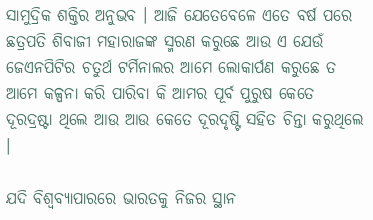ସାମୁଦ୍ରିକ ଶକ୍ତିର ଅନୁଭବ । ଆଜି ଯେତେବେଳେ ଏତେ ବର୍ଷ ପରେ ଛତ୍ରପତି ଶିବାଜୀ ମହାରାଜଙ୍କ ସ୍ମରଣ କରୁଛେ ଆଉ ଏ ଯେଉଁ ଜେଏନପିଟିର ଚତୁର୍ଥ ଟର୍ମିନାଲର ଆମେ ଲୋକାର୍ପଣ କରୁଛେ ତ ଆମେ କଳ୍ପନା କରି ପାରିବା କି ଆମର ପୂର୍ବ ପୁରୁଷ କେତେ ଦୂରଦ୍ରଷ୍ଟା ଥିଲେ ଆଉ ଆଉ କେତେ ଦୂରଦୃଷ୍ଟି ସହିତ ଚିନ୍ତା କରୁଥିଲେ ।

ଯଦି ବିଶ୍ୱବ୍ୟାପାରରେ ଭାରତକୁ ନିଜର ସ୍ଥାନ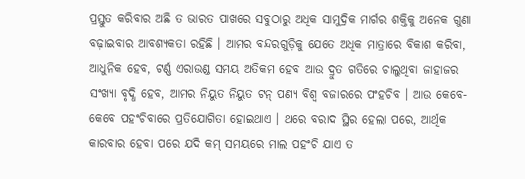ପ୍ରସ୍ତୁତ କରିବାର ଅଛି ତ ଭାରତ ପାଖରେ ସବୁଠାରୁ ଅଧିକ ସାମୁଦ୍ରିକ ମାର୍ଗର ଶକ୍ତିକୁ ଅନେକ ଗୁଣା ବଢ଼ାଇବାର ଆବଶ୍ୟକତା ରହିଛି । ଆମର ବନ୍ଦରଗୁଡ଼ିକୁ ଯେତେ ଅଧିକ ମାତ୍ରାରେ ବିକାଶ କରିବା, ଆଧୁନିକ ହେବ, ଟର୍ଣ୍ଣ ଏରାଉଣ୍ଡ ସମୟ ଅତିକମ ହେବ ଆଉ ଦ୍ରୁତ ଗତିରେ ଚାଲୁଥିବା ଜାହାଜର ସଂଖ୍ୟା ବୃଦ୍ଧି ହେବ, ଆମର ନିୟୁତ ନିୟୁତ ଟନ୍ ପଣ୍ୟ ବିଶ୍ୱ ବଜାରରେ ପଂହଚିବ । ଆଉ କେବେ-କେବେ ପହଂଚିବାରେ ପ୍ରତିଯୋଗିତା ହୋଇଥାଏ । ଥରେ ବରାଦ ସ୍ଥିର ହେଲା ପରେ, ଆର୍ଥିକ କାରବାର ହେବା ପରେ ଯଦି କମ୍ ସମୟରେ ମାଲ ପହଂଚି ଯାଏ ତ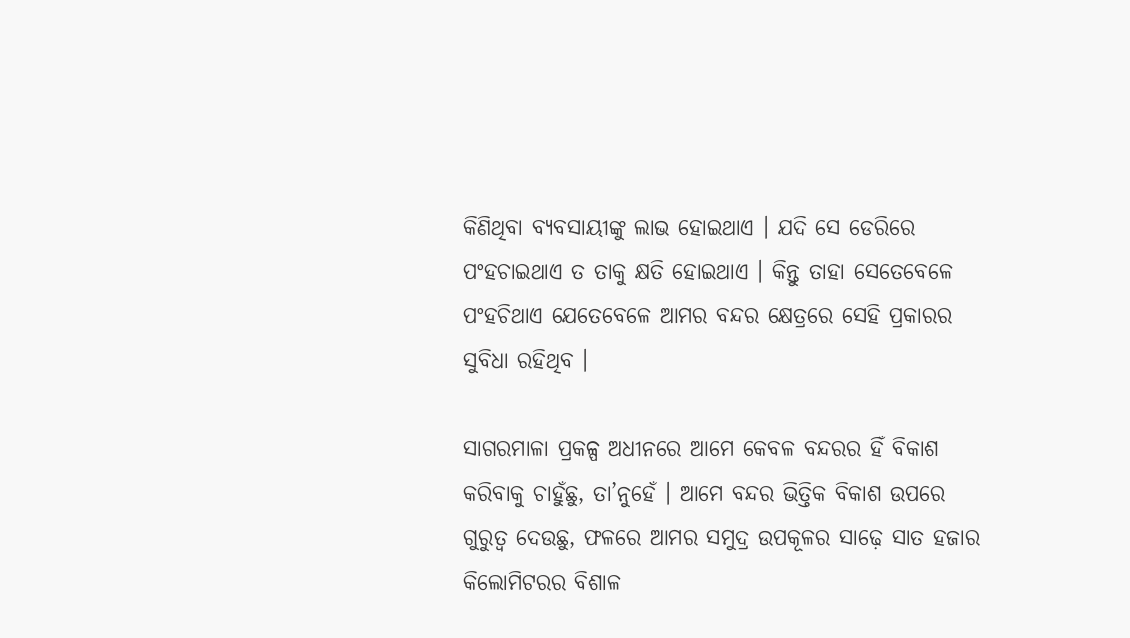କିଣିଥିବା ବ୍ୟବସାୟୀଙ୍କୁ ଲାଭ ହୋଇଥାଏ । ଯଦି ସେ ଡେରିରେ ପଂହଚାଇଥାଏ ତ ତାକୁ କ୍ଷତି ହୋଇଥାଏ । କିନ୍ତୁ ତାହା ସେତେବେଳେ ପଂହଚିଥାଏ ଯେତେବେଳେ ଆମର ବନ୍ଦର କ୍ଷେତ୍ରରେ ସେହି ପ୍ରକାରର ସୁବିଧା ରହିଥିବ ।

ସାଗରମାଳା ପ୍ରକଳ୍ପ ଅଧୀନରେ ଆମେ କେବଳ ବନ୍ଦରର ହିଁ ବିକାଶ କରିବାକୁ ଚାହୁଁଛୁ, ତା’ନୁହେଁ । ଆମେ ବନ୍ଦର ଭିତ୍ତିକ ବିକାଶ ଉପରେ ଗୁରୁତ୍ୱ ଦେଉଛୁ, ଫଳରେ ଆମର ସମୁଦ୍ର ଉପକୂଳର ସାଢ଼େ ସାତ ହଜାର କିଲୋମିଟରର ବିଶାଳ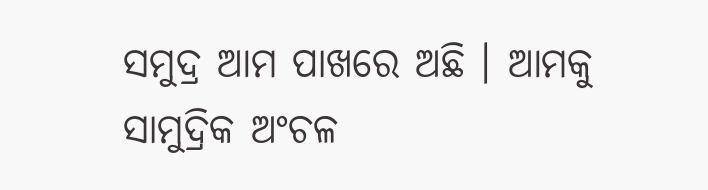ସମୁଦ୍ର ଆମ ପାଖରେ ଅଛି । ଆମକୁ ସାମୁଦ୍ରିକ ଅଂଚଳ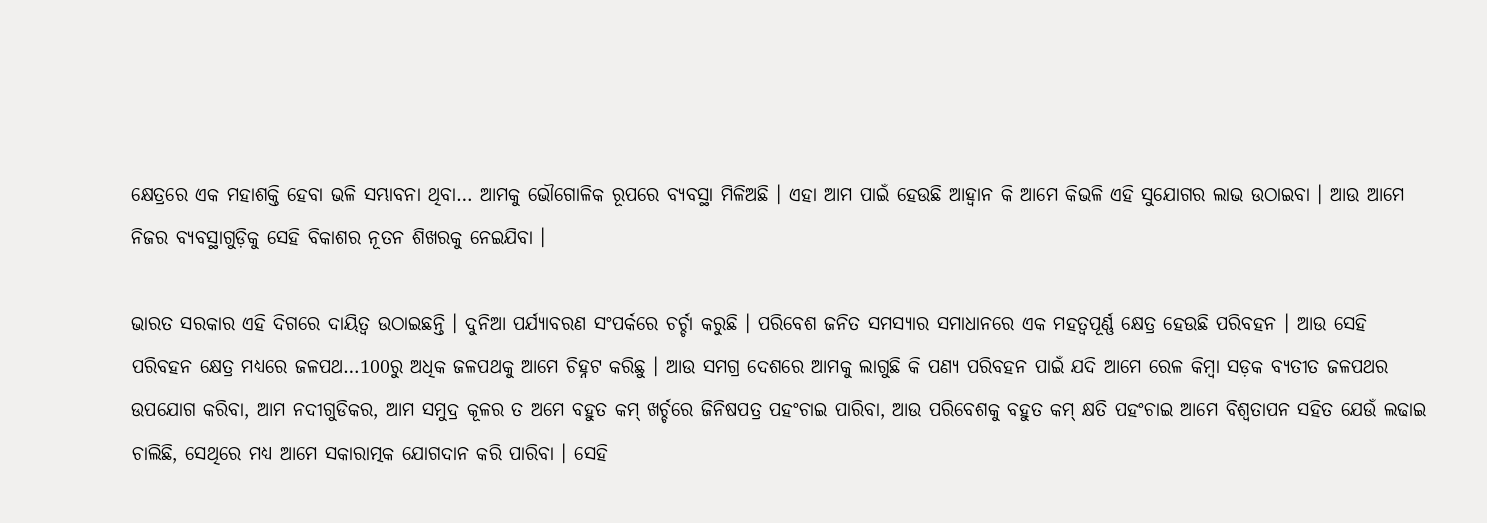କ୍ଷେତ୍ରରେ ଏକ ମହାଶକ୍ତି ହେବା ଭଳି ସମ୍ଭାବନା ଥିବା… ଆମକୁ ଭୌଗୋଳିକ ରୂପରେ ବ୍ୟବସ୍ଥା ମିଳିଅଛି । ଏହା ଆମ ପାଇଁ ହେଉଛି ଆହ୍ୱାନ କି ଆମେ କିଭଳି ଏହି ସୁଯୋଗର ଲାଭ ଉଠାଇବା । ଆଉ ଆମେ ନିଜର ବ୍ୟବସ୍ଥାଗୁଡ଼ିକୁ ସେହି ବିକାଶର ନୂତନ ଶିଖରକୁ ନେଇଯିବା ।

ଭାରତ ସରକାର ଏହି ଦିଗରେ ଦାୟିତ୍ୱ ଉଠାଇଛନ୍ତି । ଦୁନିଆ ପର୍ଯ୍ୟାବରଣ ସଂପର୍କରେ ଚର୍ଚ୍ଚା କରୁଛି । ପରିବେଶ ଜନିତ ସମସ୍ୟାର ସମାଧାନରେ ଏକ ମହତ୍ୱପୂର୍ଣ୍ଣ କ୍ଷେତ୍ର ହେଉଛି ପରିବହନ । ଆଉ ସେହି ପରିବହନ କ୍ଷେତ୍ର ମଧ୍ୟରେ ଜଳପଥ…100ରୁ ଅଧିକ ଜଳପଥକୁ ଆମେ ଚିହ୍ନଟ କରିଛୁ । ଆଉ ସମଗ୍ର ଦେଶରେ ଆମକୁ ଲାଗୁଛି କି ପଣ୍ୟ ପରିବହନ ପାଇଁ ଯଦି ଆମେ ରେଳ କିମ୍ବା ସଡ଼କ ବ୍ୟତୀତ ଜଳପଥର ଉପଯୋଗ କରିବା, ଆମ ନଦୀଗୁଡିକର, ଆମ ସମୁଦ୍ର କୂଳର ତ ଅମେ ବହୁତ କମ୍ ଖର୍ଚ୍ଚରେ ଜିନିଷପତ୍ର ପହଂଚାଇ ପାରିବା, ଆଉ ପରିବେଶକୁ ବହୁତ କମ୍ କ୍ଷତି ପହଂଚାଇ ଆମେ ବିଶ୍ୱତାପନ ସହିତ ଯେଉଁ ଲଢାଇ ଚାଲିଛି, ସେଥିରେ ମଧ୍ୟ ଆମେ ସକାରାତ୍ମକ ଯୋଗଦାନ କରି ପାରିବା । ସେହି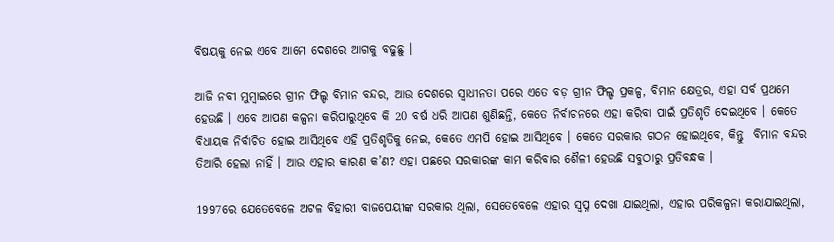ବିଷୟକୁ ନେଇ ଏବେ ଆମେ ଦେଶରେ ଆଗକୁ ବଢୁଛୁ ।

ଆଜି ନବୀ ମୁମ୍ବାଇରେ ଗ୍ରୀନ ଫିଲ୍ଡ ବିମାନ ବନ୍ଦର, ଆଉ ଦେଶରେ ସ୍ୱାଧୀନତା ପରେ ଏତେ ବଡ଼ ଗ୍ରୀନ ଫିଲ୍ଡ ପ୍ରକଳ୍ପ, ବିମାନ କ୍ଷେତ୍ରର, ଏହା ସର୍ବ ପ୍ରଥମେ ହେଉଛି । ଏବେ ଆପଣ କଳ୍ପନା କରିପାରୁଥିବେ କି 20 ବର୍ଷ ଧରି ଆପଣ ଶୁଣିଛନ୍ତି, କେତେ ନିର୍ବାଚନରେ ଏହା କରିବା ପାଇଁ ପ୍ରତିଶୃତି ଦେଇଥିବେ । କେତେ ବିଧାୟକ ନିର୍ବାଚିତ ହୋଇ ଆସିଥିବେ ଏହି ପ୍ରତିଶୃତିକୁ ନେଇ, କେତେ ଏମପି ହୋଇ ଆସିଥିବେ । କେତେ ସରକାର ଗଠନ ହୋଇଥିବେ, କିନ୍ତୁ  ବିମାନ ବନ୍ଦର ତିଆରି ହେଲା ନାହିଁ । ଆଉ ଏହାର କାରଣ କ’ଣ? ଏହା ପଛରେ ସରକାରଙ୍କ କାମ କରିବାର ଶୈଳୀ ହେଉଛି ସବୁଠାରୁ ପ୍ରତିବନ୍ଧକ ।

1997ରେ ଯେତେବେଳେ ଅଟଳ ବିହାରୀ ବାଜପେୟୀଙ୍କ ସରକାର ଥିଲା, ସେତେବେଳେ ଏହାର ସ୍ୱପ୍ନ ଦେଖା ଯାଇଥିଲା, ଏହାର ପରିକଳ୍ପନା କରାଯାଇଥିଲା,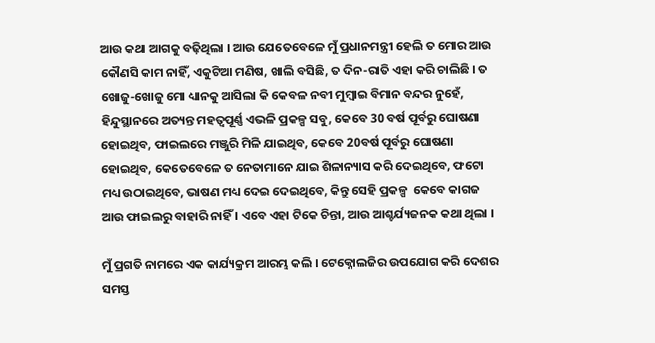ଆଉ କଥା ଆଗକୁ ବଢ଼ିଥିଲା । ଆଉ ଯେତେବେଳେ ମୁଁ ପ୍ରଧାନମନ୍ତ୍ରୀ ହେଲି ତ ମୋର ଆଉ କୌଣସି କାମ ନାହିଁ, ଏକୁଟିଆ ମଣିଷ, ଖାଲି ବସିଛି, ତ ଦିନ-ରାତି ଏହା କରି ଚାଲିଛି । ତ ଖୋଜୁ-ଖୋଜୁ ମୋ ଧ୍ୟାନକୁ ଆସିଲା କି କେବଳ ନବୀ ମୁମ୍ବାଇ ବିମାନ ବନ୍ଦର ନୁହେଁ, ହିନ୍ଦୁସ୍ଥାନରେ ଅତ୍ୟନ୍ତ ମହତ୍ୱପୂର୍ଣ୍ଣ ଏଭଳି ପ୍ରକଳ୍ପ ସବୁ, କେବେ 30 ବର୍ଷ ପୂର୍ବରୁ ଘୋଷଣା ହୋଇଥିବ, ଫାଇଲରେ ମଞ୍ଜୁରି ମିଳି ଯାଇଥିବ, କେବେ 20ବର୍ଷ ପୂର୍ବରୁ ଘୋଷଣା ହୋଇଥିବ, କେତେବେଳେ ତ ନେତାମାନେ ଯାଇ ଶିଳାନ୍ୟାସ କରି ଦେଇଥିବେ, ଫଟୋ ମଧ୍ୟ ଉଠାଇଥିବେ, ଭାଷଣ ମଧ୍ୟ ଦେଇ ଦେଇଥିବେ, କିନ୍ତୁ ସେହି ପ୍ରକଳ୍ପ  କେବେ କାଗଜ ଆଉ ଫାଇଲରୁ ବାହାରି ନାହିଁ । ଏବେ ଏହା ଟିକେ ଚିନ୍ତା, ଆଉ ଆଶ୍ଚର୍ଯ୍ୟଜନକ କଥା ଥିଲା ।

ମୁଁ ପ୍ରଗତି ନାମରେ ଏକ କାର୍ଯ୍ୟକ୍ରମ ଆରମ୍ଭ କଲି । ଟେକ୍ନୋଲଜିର ଉପଯୋଗ କରି ଦେଶର ସମସ୍ତ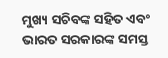ମୁଖ୍ୟ ସଚିବଙ୍କ ସହିତ ଏବଂ ଭାରତ ସରକାରଙ୍କ ସମସ୍ତ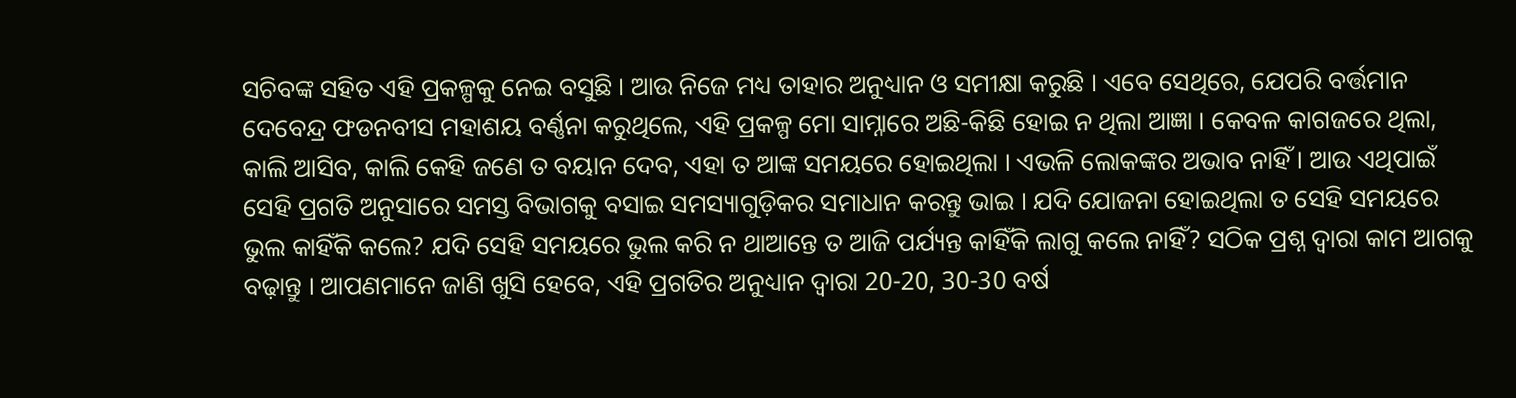ସଚିବଙ୍କ ସହିତ ଏହି ପ୍ରକଳ୍ପକୁ ନେଇ ବସୁଛି । ଆଉ ନିଜେ ମଧ୍ୟ ତାହାର ଅନୁଧ୍ୟାନ ଓ ସମୀକ୍ଷା କରୁଛି । ଏବେ ସେଥିରେ, ଯେପରି ବର୍ତ୍ତମାନ ଦେବେନ୍ଦ୍ର ଫଡନବୀସ ମହାଶୟ ବର୍ଣ୍ଣନା କରୁଥିଲେ, ଏହି ପ୍ରକଳ୍ପ ମୋ ସାମ୍ନାରେ ଅଛି-କିଛି ହୋଇ ନ ଥିଲା ଆଜ୍ଞା । କେବଳ କାଗଜରେ ଥିଲା, କାଲି ଆସିବ, କାଲି କେହି ଜଣେ ତ ବୟାନ ଦେବ, ଏହା ତ ଆଙ୍କ ସମୟରେ ହୋଇଥିଲା । ଏଭଳି ଲୋକଙ୍କର ଅଭାବ ନାହିଁ । ଆଉ ଏଥିପାଇଁ ସେହି ପ୍ରଗତି ଅନୁସାରେ ସମସ୍ତ ବିଭାଗକୁ ବସାଇ ସମସ୍ୟାଗୁଡ଼ିକର ସମାଧାନ କରନ୍ତୁ ଭାଇ । ଯଦି ଯୋଜନା ହୋଇଥିଲା ତ ସେହି ସମୟରେ ଭୁଲ କାହିଁକି କଲେ? ଯଦି ସେହି ସମୟରେ ଭୁଲ କରି ନ ଥାଆନ୍ତେ ତ ଆଜି ପର୍ଯ୍ୟନ୍ତ କାହିଁକି ଲାଗୁ କଲେ ନାହିଁ? ସଠିକ ପ୍ରଶ୍ନ ଦ୍ୱାରା କାମ ଆଗକୁ ବଢ଼ାନ୍ତୁ । ଆପଣମାନେ ଜାଣି ଖୁସି ହେବେ, ଏହି ପ୍ରଗତିର ଅନୁଧ୍ୟାନ ଦ୍ୱାରା 20-20, 30-30 ବର୍ଷ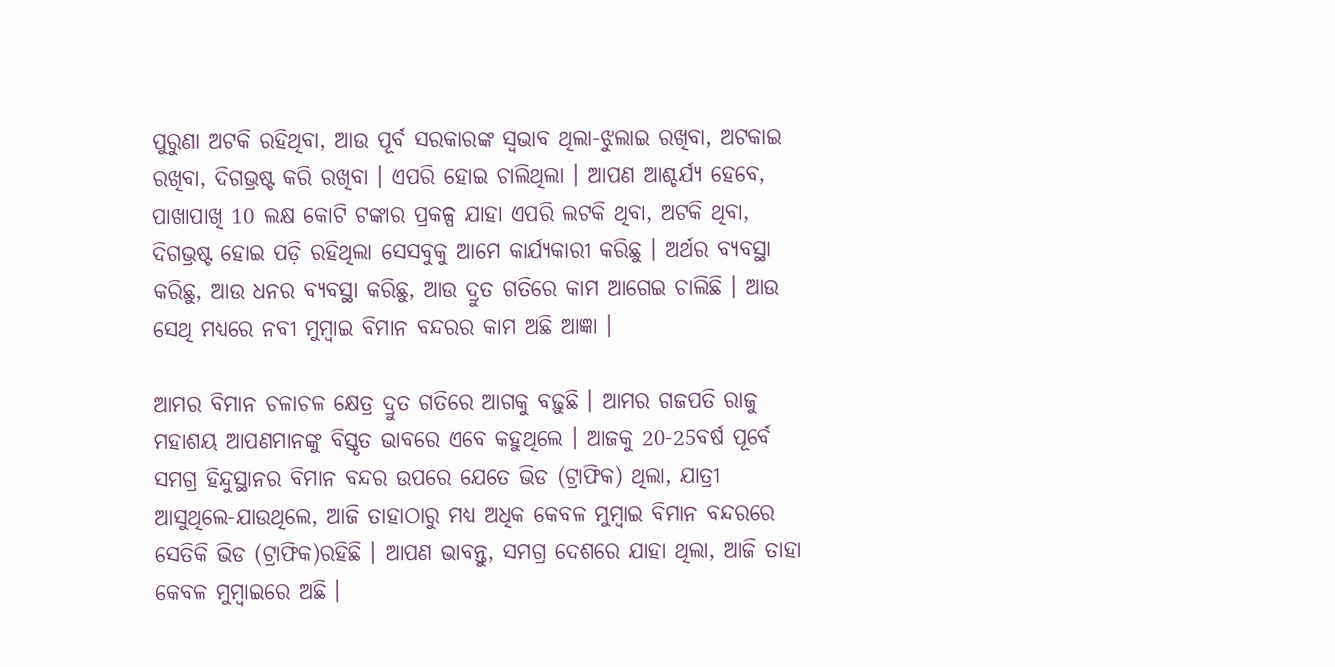ପୁରୁଣା ଅଟକି ରହିଥିବା, ଆଉ ପୂର୍ବ ସରକାରଙ୍କ ସ୍ୱଭାବ ଥିଲା-ଝୁଲାଇ ରଖିବା, ଅଟକାଇ ରଖିବା, ଦିଗଭ୍ରଷ୍ଟ କରି ରଖିବା । ଏପରି ହୋଇ ଚାଲିଥିଲା । ଆପଣ ଆଶ୍ଚର୍ଯ୍ୟ ହେବେ, ପାଖାପାଖି 10 ଲକ୍ଷ କୋଟି ଟଙ୍କାର ପ୍ରକଳ୍ପ ଯାହା ଏପରି ଲଟକି ଥିବା, ଅଟକି ଥିବା, ଦିଗଭ୍ରଷ୍ଟ ହୋଇ ପଡ଼ି ରହିଥିଲା ସେସବୁକୁ ଆମେ କାର୍ଯ୍ୟକାରୀ କରିଛୁ । ଅର୍ଥର ବ୍ୟବସ୍ଥା କରିଛୁ, ଆଉ ଧନର ବ୍ୟବସ୍ଥା କରିଛୁ, ଆଉ ଦ୍ରୁତ ଗତିରେ କାମ ଆଗେଇ ଚାଲିଛି । ଆଉ ସେଥି ମଧ୍ୟରେ ନବୀ ମୁମ୍ବାଇ ବିମାନ ବନ୍ଦରର କାମ ଅଛି ଆଜ୍ଞା ।

ଆମର ବିମାନ ଚଳାଚଳ କ୍ଷେତ୍ର ଦ୍ରୁତ ଗତିରେ ଆଗକୁ ବଢ଼ୁଛି । ଆମର ଗଜପତି ରାଜୁ ମହାଶୟ ଆପଣମାନଙ୍କୁ ବିସ୍ତୃତ ଭାବରେ ଏବେ କହୁଥିଲେ । ଆଜକୁ 20-25ବର୍ଷ ପୂର୍ବେ ସମଗ୍ର ହିନ୍ଦୁସ୍ଥାନର ବିମାନ ବନ୍ଦର ଉପରେ ଯେତେ ଭିଡ (ଟ୍ରାଫିକ) ଥିଲା, ଯାତ୍ରୀ ଆସୁଥିଲେ-ଯାଉଥିଲେ, ଆଜି ତାହାଠାରୁ ମଧ୍ୟ ଅଧିକ କେବଳ ମୁମ୍ବାଇ ବିମାନ ବନ୍ଦରରେ ସେତିକି ଭିଡ (ଟ୍ରାଫିକ)ରହିଛି । ଆପଣ ଭାବନ୍ତୁ, ସମଗ୍ର ଦେଶରେ ଯାହା ଥିଲା, ଆଜି ତାହା କେବଳ ମୁମ୍ବାଇରେ ଅଛି ।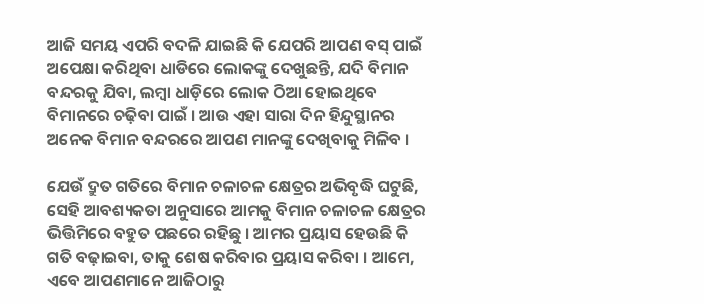ଆଜି ସମୟ ଏପରି ବଦଳି ଯାଇଛି କି ଯେପରି ଆପଣ ବସ୍ ପାଇଁ ଅପେକ୍ଷା କରିଥିବା ଧାଡିରେ ଲୋକଙ୍କୁ ଦେଖୁଛନ୍ତି, ଯଦି ବିମାନ ବନ୍ଦରକୁ ଯିବା, ଲମ୍ବା ଧାଡ଼ିରେ ଲୋକ ଠିଆ ହୋଇଥିବେ ବିମାନରେ ଚଢ଼ିବା ପାଇଁ । ଆଉ ଏହା ସାରା ଦିନ ହିନ୍ଦୁସ୍ଥାନର ଅନେକ ବିମାନ ବନ୍ଦରରେ ଆପଣ ମାନଙ୍କୁ ଦେଖିବାକୁ ମିଳିବ ।

ଯେଉଁ ଦ୍ରୁତ ଗତିରେ ବିମାନ ଚଳାଚଳ କ୍ଷେତ୍ରର ଅଭିବୃଦ୍ଧି ଘଟୁଛି, ସେହି ଆବଶ୍ୟକତା ଅନୁସାରେ ଆମକୁ ବିମାନ ଚଳାଚଳ କ୍ଷେତ୍ରର ଭିତ୍ତିମିରେ ବହୁତ ପଛରେ ରହିଛୁ । ଆମର ପ୍ରୟାସ ହେଉଛି କି ଗତି ବଢ଼ାଇବା, ତାକୁ ଶେଷ କରିବାର ପ୍ରୟାସ କରିବା । ଆମେ, ଏବେ ଆପଣମାନେ ଆଜିଠାରୁ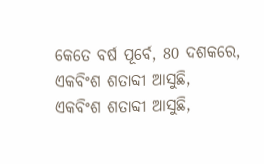କେତେ ବର୍ଷ ପୂର୍ବେ, 80 ଦଶକରେ, ଏକବିଂଶ ଶତାବ୍ଦୀ ଆସୁଛି, ଏକବିଂଶ ଶତାବ୍ଦୀ ଆସୁଛି,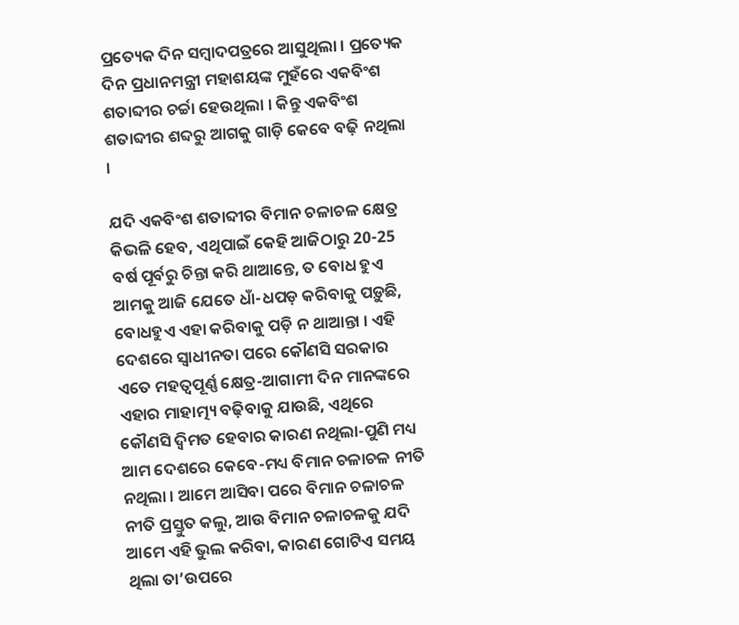ପ୍ରତ୍ୟେକ ଦିନ ସମ୍ବାଦପତ୍ରରେ ଆସୁଥିଲା । ପ୍ରତ୍ୟେକ ଦିନ ପ୍ରଧାନମନ୍ତ୍ରୀ ମହାଶୟଙ୍କ ମୁହଁରେ ଏକବିଂଶ ଶତାବ୍ଦୀର ଚର୍ଚ୍ଚା ହେଉଥିଲା । କିନ୍ତୁ ଏକବିଂଶ ଶତାବ୍ଦୀର ଶବ୍ଦରୁ ଆଗକୁ ଗାଡ଼ି କେବେ ବଢ଼ି ନଥିଲା ।

ଯଦି ଏକବିଂଶ ଶତାବ୍ଦୀର ବିମାନ ଚଳାଚଳ କ୍ଷେତ୍ର କିଭଳି ହେବ, ଏଥିପାଇଁ କେହି ଆଜିଠାରୁ 20-25 ବର୍ଷ ପୂର୍ବରୁ ଚିନ୍ତା କରି ଥାଆନ୍ତେ, ତ ବୋଧ ହୁଏ ଆମକୁ ଆଜି ଯେତେ ଧାଁ-ଧପଡ଼ କରିବାକୁ ପଡ଼ୁଛି, ବୋଧହୁଏ ଏହା କରିବାକୁ ପଡ଼ି ନ ଥାଆନ୍ତା । ଏହି ଦେଶରେ ସ୍ୱାଧୀନତା ପରେ କୌଣସି ସରକାର ଏତେ ମହତ୍ୱପୂର୍ଣ୍ଣ କ୍ଷେତ୍ର-ଆଗାମୀ ଦିନ ମାନଙ୍କରେ ଏହାର ମାହାତ୍ମ୍ୟ ବଢ଼ିବାକୁ ଯାଉଛି, ଏଥିରେ କୌଣସି ଦ୍ୱିମତ ହେବାର କାରଣ ନଥିଲା-ପୁଣି ମଧ୍ୟ ଆମ ଦେଶରେ କେବେ-ମଧ୍ୟ ବିମାନ ଚଳାଚଳ ନୀତି ନଥିଲା । ଆମେ ଆସିବା ପରେ ବିମାନ ଚଳାଚଳ ନୀତି ପ୍ରସ୍ତୁତ କଲୁ, ଆଉ ବିମାନ ଚଳାଚଳକୁ ଯଦି ଆମେ ଏହି ଭୁଲ କରିବା, କାରଣ ଗୋଟିଏ ସମୟ ଥିଲା ତା’ଉପରେ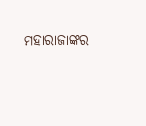ମହାରାଜାଙ୍କର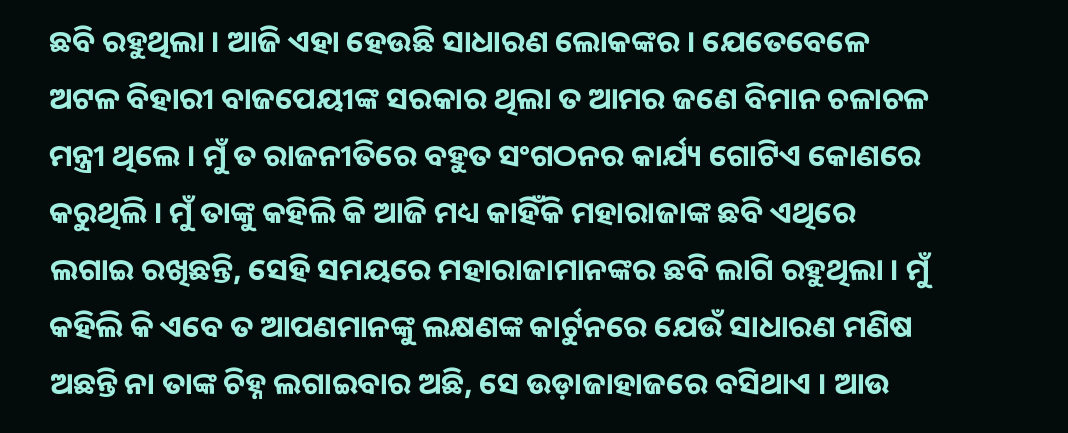ଛବି ରହୁଥିଲା । ଆଜି ଏହା ହେଉଛି ସାଧାରଣ ଲୋକଙ୍କର । ଯେତେବେଳେ ଅଟଳ ବିହାରୀ ବାଜପେୟୀଙ୍କ ସରକାର ଥିଲା ତ ଆମର ଜଣେ ବିମାନ ଚଳାଚଳ ମନ୍ତ୍ରୀ ଥିଲେ । ମୁଁ ତ ରାଜନୀତିରେ ବହୁତ ସଂଗଠନର କାର୍ଯ୍ୟ ଗୋଟିଏ କୋଣରେ କରୁଥିଲି । ମୁଁ ତାଙ୍କୁ କହିଲି କି ଆଜି ମଧ୍ୟ କାହିଁକି ମହାରାଜାଙ୍କ ଛବି ଏଥିରେ ଲଗାଇ ରଖିଛନ୍ତି, ସେହି ସମୟରେ ମହାରାଜାମାନଙ୍କର ଛବି ଲାଗି ରହୁଥିଲା । ମୁଁ କହିଲି କି ଏବେ ତ ଆପଣମାନଙ୍କୁ ଲକ୍ଷଣଙ୍କ କାର୍ଟୁନରେ ଯେଉଁ ସାଧାରଣ ମଣିଷ ଅଛନ୍ତି ନା ତାଙ୍କ ଚିହ୍ନ ଲଗାଇବାର ଅଛି, ସେ ଉଡ଼ାଜାହାଜରେ ବସିଥାଏ । ଆଉ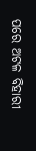ପରେ ଅଟଳ ବିହାରୀ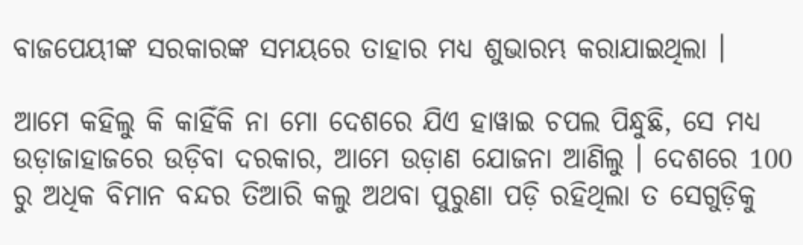ବାଜପେୟୀଙ୍କ ସରକାରଙ୍କ ସମୟରେ ତାହାର ମଧ୍ୟ ଶୁଭାରମ୍ଭ କରାଯାଇଥିଲା ।

ଆମେ କହିଲୁ କି କାହିଁକି ନା ମୋ ଦେଶରେ ଯିଏ ହାୱାଇ ଚପଲ ପିନ୍ଧୁଛି, ସେ ମଧ୍ୟ ଉଡ଼ାଜାହାଜରେ ଉଡ଼ିବା ଦରକାର, ଆମେ ଉଡ଼ାଣ ଯୋଜନା ଆଣିଲୁ । ଦେଶରେ 100 ରୁ ଅଧିକ ବିମାନ ବନ୍ଦର ତିଆରି କଲୁ ଅଥବା ପୁରୁଣା ପଡ଼ି ରହିଥିଲା ତ ସେଗୁଡ଼ିକୁ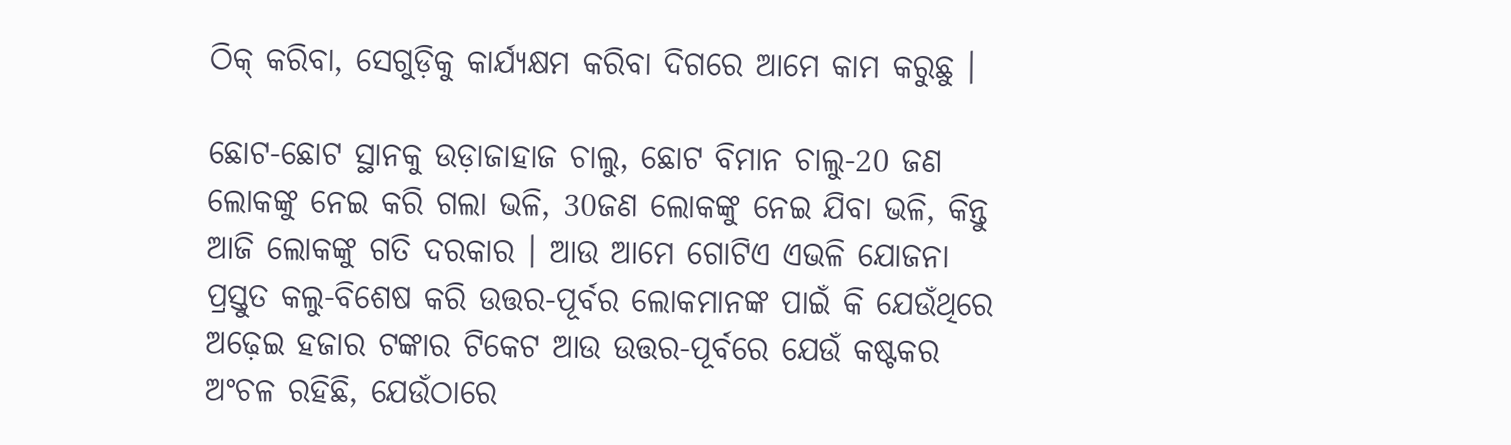ଠିକ୍ କରିବା, ସେଗୁଡ଼ିକୁ କାର୍ଯ୍ୟକ୍ଷମ କରିବା ଦିଗରେ ଆମେ କାମ କରୁଛୁ ।

ଛୋଟ-ଛୋଟ ସ୍ଥାନକୁ ଉଡ଼ାଜାହାଜ ଚାଲୁ, ଛୋଟ ବିମାନ ଚାଲୁ-20 ଜଣ ଲୋକଙ୍କୁ ନେଇ କରି ଗଲା ଭଳି, 30ଜଣ ଲୋକଙ୍କୁ ନେଇ ଯିବା ଭଳି, କିନ୍ତୁ ଆଜି ଲୋକଙ୍କୁ ଗତି ଦରକାର । ଆଉ ଆମେ ଗୋଟିଏ ଏଭଳି ଯୋଜନା ପ୍ରସ୍ତୁତ କଲୁ-ବିଶେଷ କରି ଉତ୍ତର-ପୂର୍ବର ଲୋକମାନଙ୍କ ପାଇଁ କି ଯେଉଁଥିରେ ଅଢ଼େଇ ହଜାର ଟଙ୍କାର ଟିକେଟ ଆଉ ଉତ୍ତର-ପୂର୍ବରେ ଯେଉଁ କଷ୍ଟକର ଅଂଚଳ ରହିଛି, ଯେଉଁଠାରେ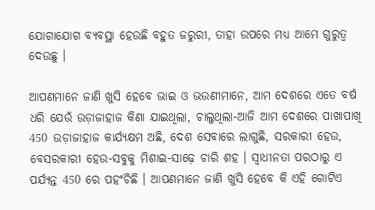ଯୋଗାଯୋଗ ବ୍ୟବସ୍ଥା ହେଉଛି ବହୁତ ଜରୁରୀ, ତାହା ଉପରେ ମଧ୍ୟ ଆମେ ଗୁରୁତ୍ୱ ଦେଉଛୁ ।

ଆପଣମାନେ ଜାଣି ଖୁସି ହେବେ ଭାଇ ଓ ଭଉଣୀମାନେ, ଆମ ଦେଶରେ ଏତେ ବର୍ଷ ଧରି ଯେଉଁ ଉଡ଼ାଜାହାଜ କିଣା ଯାଇଥିଲା, ଚାଲୁଥିଲା-ଆଜି ଆମ ଦେଶରେ ପାଖାପାଖି 450 ଉଡ଼ାଜାହାଜ କାର୍ଯ୍ୟକ୍ଷମ ଅଛି, ଦେଶ ସେବାରେ ଲାଗୁଛି, ସରକାରୀ ହେଉ, ବେସରକାରୀ ହେଉ-ସବୁକୁ ମିଶାଇ-ସାଢ଼େ ଚାରି ଶହ । ସ୍ୱାଧୀନତା ପରଠାରୁ ଏ ପର୍ଯ୍ୟନ୍ତ 450 ରେ ପହଂଚିଛି । ଆପଣମାନେ ଜାଣି ଖୁସି ହେବେ କି ଏହି ଗୋଟିଏ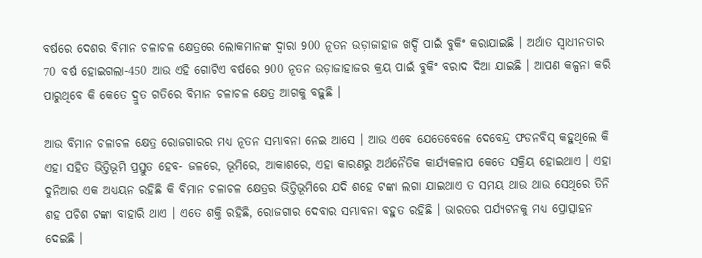ବର୍ଷରେ ଦେଶର ବିମାନ ଚଳାଚଳ କ୍ଷେତ୍ରରେ ଲୋକମାନଙ୍କ ଦ୍ୱାରା 900 ନୂତନ ଉଡ଼ାଜାହାଜ ଖର୍ଦ୍ଦି ପାଇଁ ବୁକିଂ କରାଯାଇଛି । ଅର୍ଥାତ ସ୍ୱାଧୀନତାର 70 ବର୍ଷ ହୋଇଗଲା-450 ଆଉ ଏହି ଗୋଟିଏ ବର୍ଷରେ 900 ନୂତନ ଉଡ଼ାଜାହାଜର କ୍ରୟ ପାଇଁ ବୁକିଂ ବରାଦ ଦିଆ ଯାଇଛି । ଆପଣ କଳ୍ପନା କରି ପାରୁଥିବେ କି କେତେ ଦ୍ରୁତ ଗତିରେ ବିମାନ ଚଳାଚଳ କ୍ଷେତ୍ର ଆଗକୁ ବଢ଼ୁଛି ।

ଆଉ ବିମାନ ଚଳାଚଳ କ୍ଷେତ୍ର ରୋଜଗାରର ମଧ୍ୟ ନୂତନ ସମ୍ଭାବନା ନେଇ ଆସେ । ଆଉ ଏବେ ଯେତେବେଳେ ଦେବେନ୍ଦ୍ର ଫଡନବିସ୍ କହୁଥିଲେ କି ଏହା ସହିତ ଭିତ୍ତିଭୂମି ପ୍ରସ୍ତୁତ ହେବ- ଜଳରେ, ଭୂମିରେ, ଆକାଶରେ, ଏହା କାରଣରୁ ଅର୍ଥନୈତିକ କାର୍ଯ୍ୟକଳାପ କେତେ ସକ୍ରିୟ ହୋଇଥାଏ । ଏହା ଦୁନିଆର ଏକ ଅଧ୍ୟୟନ ରହିଛି କି ବିମାନ ଚଳାଚଳ କ୍ଷେତ୍ରର ଭିତ୍ତିଭୂମିରେ ଯଦି ଶହେ ଟଙ୍କା ଲଗା ଯାଇଥାଏ ତ ସମୟ ଥାଉ ଥାଉ ସେଥିରେ ତିନି ଶହ ପଚିଶ ଟଙ୍କା ବାହାରି ଥାଏ । ଏତେ ଶକ୍ତି ରହିଛି, ରୋଜଗାର ଦେବାର ସମ୍ଭାବନା ବହୁତ ରହିଛି । ଭାରତର ପର୍ଯ୍ୟଟନକୁ ମଧ୍ୟ ପ୍ରୋତ୍ସାହନ ଦେଇଛି ।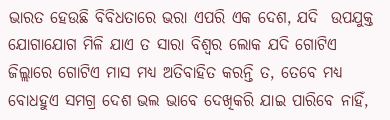ଭାରତ ହେଉଛି ବିବିଧତାରେ ଭରା ଏପରି ଏକ ଦେଶ, ଯଦି  ଉପଯୁକ୍ତ ଯୋଗାଯୋଗ ମିଳି ଯାଏ ତ ସାରା ବିଶ୍ୱର ଲୋକ ଯଦି ଗୋଟିଏ ଜିଲ୍ଲାରେ ଗୋଟିଏ ମାସ ମଧ୍ୟ ଅତିବାହିତ କରନ୍ତି ତ, ତେବେ ମଧ୍ୟ ବୋଧହୁଏ ସମଗ୍ର ଦେଶ ଭଲ ଭାବେ ଦେଖିକରି ଯାଇ ପାରିବେ ନାହିଁ,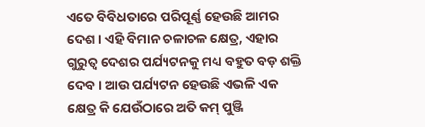ଏତେ ବିବିଧତାରେ ପରିପୂର୍ଣ୍ଣ ହେଉଛି ଆମର ଦେଶ । ଏହି ବିମାନ ଚଳାଚଳ କ୍ଷେତ୍ର, ଏହାର ଗୁରୁତ୍ୱ ଦେଶର ପର୍ଯ୍ୟଟନକୁ ମଧ୍ୟ ବହୁତ ବଡ଼ ଶକ୍ତି ଦେବ । ଆଉ ପର୍ଯ୍ୟଟନ ହେଉଛି ଏଭଳି ଏକ କ୍ଷେତ୍ର କି ଯେଉଁଠାରେ ଅତି କମ୍ ପୁଞ୍ଜି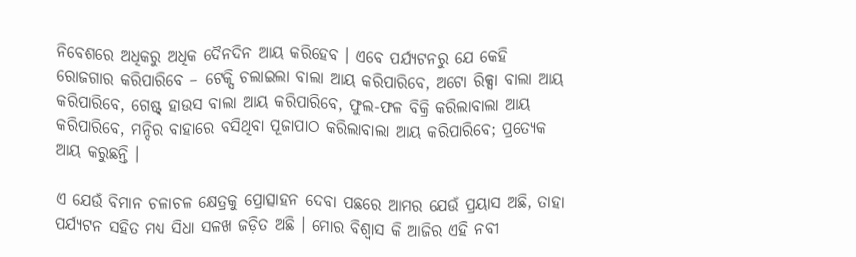ନିବେଶରେ ଅଧିକରୁ ଅଧିକ ଦୈନଦିନ ଆୟ କରିହେବ । ଏବେ ପର୍ଯ୍ୟଟନରୁ ଯେ କେହି ରୋଜଗାର କରିପାରିବେ – ଟେକ୍ସି ଚଲାଇଲା ବାଲା ଆୟ କରିପାରିବେ, ଅଟୋ ରିକ୍ସା ବାଲା ଆୟ କରିପାରିବେ, ଗେଷ୍ଟ୍ ହାଉସ ବାଲା ଆୟ କରିପାରିବେ, ଫୁଲ-ଫଳ ବିକ୍ରି କରିଲାବାଲା ଆୟ କରିପାରିବେ, ମନ୍ଦିର ବାହାରେ ବସିଥିବା ପୂଜାପାଠ କରିଲାବାଲା ଆୟ କରିପାରିବେ; ପ୍ରତ୍ୟେକ ଆୟ କରୁଛନ୍ତି ।

ଏ ଯେଉଁ ବିମାନ ଚଳାଚଳ କ୍ଷେତ୍ରକୁ ପ୍ରୋତ୍ସାହନ ଦେବା ପଛରେ ଆମର ଯେଉଁ ପ୍ରୟାସ ଅଛି, ତାହା ପର୍ଯ୍ୟଟନ ସହିତ ମଧ୍ୟ ସିଧା ସଳଖ ଜଡ଼ିତ ଅଛି । ମୋର ବିଶ୍ୱାସ କି ଆଜିର ଏହି ନବୀ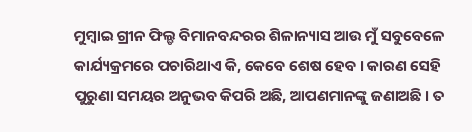ମୁମ୍ବାଇ ଗ୍ରୀନ ଫିଲ୍ଡ ବିମାନବନ୍ଦରର ଶିଳାନ୍ୟାସ ଆଉ ମୁଁ ସବୁବେଳେ କାର୍ଯ୍ୟକ୍ରମରେ ପଚାରିଥାଏ କି, କେବେ ଶେଷ ହେବ । କାରଣ ସେହି ପୁରୁଣା ସମୟର ଅନୁଭବ କିପରି ଅଛି, ଆପଣମାନଙ୍କୁ ଜଣାଅଛି । ତ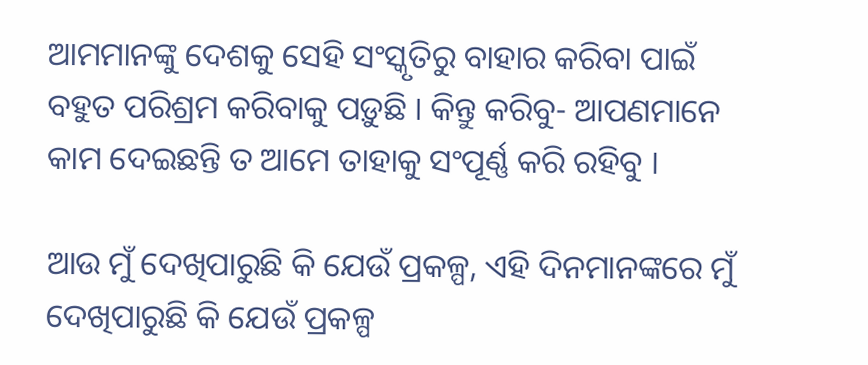ଆମମାନଙ୍କୁ ଦେଶକୁ ସେହି ସଂସ୍କୃତିରୁ ବାହାର କରିବା ପାଇଁ ବହୁତ ପରିଶ୍ରମ କରିବାକୁ ପଡ଼ୁଛି । କିନ୍ତୁ କରିବୁ- ଆପଣମାନେ କାମ ଦେଇଛନ୍ତି ତ ଆମେ ତାହାକୁ ସଂପୂର୍ଣ୍ଣ କରି ରହିବୁ ।

ଆଉ ମୁଁ ଦେଖିପାରୁଛି କି ଯେଉଁ ପ୍ରକଳ୍ପ, ଏହି ଦିନମାନଙ୍କରେ ମୁଁ ଦେଖିପାରୁଛି କି ଯେଉଁ ପ୍ରକଳ୍ପ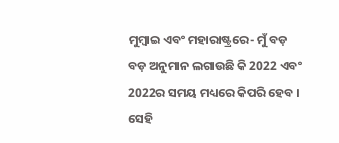ମୁମ୍ବାଇ ଏବଂ ମହାରାଷ୍ଟ୍ରରେ- ମୁଁ ବଡ଼ ବଡ଼ ଅନୁମାନ ଲଗାଉଛି କି 2022 ଏବଂ 2022ର ସମୟ ମଧ୍ୟରେ କିପରି ହେବ । ସେହି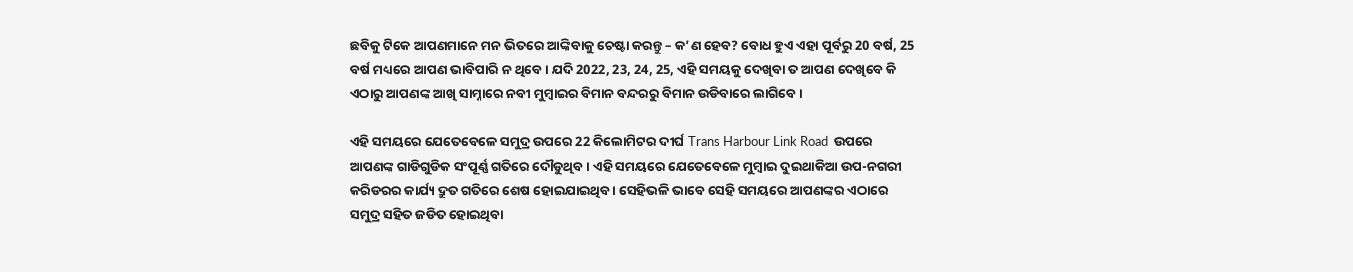ଛବିକୁ ଟିକେ ଆପଣମାନେ ମନ ଭିତରେ ଆଙ୍କିବାକୁ ଚେଷ୍ଟା କରନ୍ତୁ – କ’ଣ ହେବ? ବୋଧ ହୁଏ ଏହା ପୂର୍ବରୁ 20 ବର୍ଷ, 25 ବର୍ଷ ମଧ୍ୟରେ ଆପଣ ଭାବିପାରି ନ ଥିବେ । ଯଦି 2022, 23, 24, 25, ଏହି ସମୟକୁ ଦେଖିବା ତ ଆପଣ ଦେଖିବେ କି ଏଠାରୁ ଆପଣଙ୍କ ଆଖି ସାମ୍ନାରେ ନବୀ ମୁମ୍ବାଇର ବିମାନ ବନ୍ଦରରୁ ବିମାନ ଉଡିବାରେ ଲାଗିବେ ।

ଏହି ସମୟରେ ଯେତେବେଳେ ସମୁଦ୍ର ଉପରେ 22 କିଲୋମିଟର ଦୀର୍ଘ Trans Harbour Link Road  ଉପରେ ଆପଣଙ୍କ ଗାଡିଗୁଡିକ ସଂପୂର୍ଣ୍ଣ ଗତିରେ ଦୌଡୁଥିବ । ଏହି ସମୟରେ ଯେତେବେଳେ ମୁମ୍ବାଇ ଦୁଇଥାକିଆ ଉପ-ନଗରୀ କରିଡରର କାର୍ଯ୍ୟ ଦ୍ରୁତ ଗତିରେ ଶେଷ ହୋଇଯାଇଥିବ । ସେହିଭଳି ଭାବେ ସେହି ସମୟରେ ଆପଣଙ୍କର ଏଠାରେ ସମୁଦ୍ର ସହିତ ଜଡିତ ହୋଇଥିବା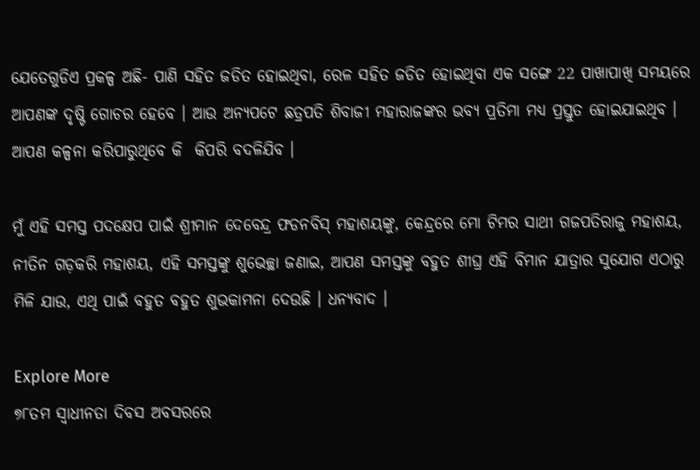ଯେତେଗୁଡିଏ ପ୍ରକଳ୍ପ ଅଛି- ପାଣି ସହିତ ଜଡିତ ହୋଇଥିବା, ରେଳ ସହିତ ଜଡିତ ହୋଇଥିବା ଏକ ସଙ୍ଗେ 22 ପାଖାପାଖି ସମୟରେ ଆପଣଙ୍କ ଦୃଷ୍ଟି ଗୋଚର ହେବେ । ଆଉ ଅନ୍ୟପଟେ ଛତ୍ରପତି ଶିବାଜୀ ମହାରାଜଙ୍କର ଭବ୍ୟ ପ୍ରତିମା ମଧ୍ୟ ପ୍ରସ୍ତୁତ ହୋଇଯାଇଥିବ । ଆପଣ କଳ୍ପନା କରିପାରୁଥିବେ କି  କିପରି ବଦଳିଯିବ ।

ମୁଁ ଏହି ସମସ୍ତ ପଦକ୍ଷେପ ପାଇଁ ଶ୍ରୀମାନ ଦେବେନ୍ଦ୍ର ଫଡନବିସ୍ ମହାଶୟଙ୍କୁ, କେନ୍ଦ୍ରରେ ମୋ ଟିମର ସାଥୀ ଗଜପତିରାଜୁ ମହାଶୟ, ନୀତିନ ଗଡ଼କରି ମହାଶୟ, ଏହି ସମସ୍ତଙ୍କୁ ଶୁଭେଚ୍ଛା ଜଣାଇ, ଆପଣ ସମସ୍ତଙ୍କୁ ବହୁତ ଶୀଘ୍ର ଏହି ବିମାନ ଯାତ୍ରାର ସୁଯୋଗ ଏଠାରୁ ମିଳି ଯାଉ, ଏଥି ପାଇଁ ବହୁତ ବହୁତ ଶୁଭକାମନା ଦେଉଛି । ଧନ୍ୟବାଦ ।

Explore More
୭୮ତମ ସ୍ୱାଧୀନତା ଦିବସ ଅବସରରେ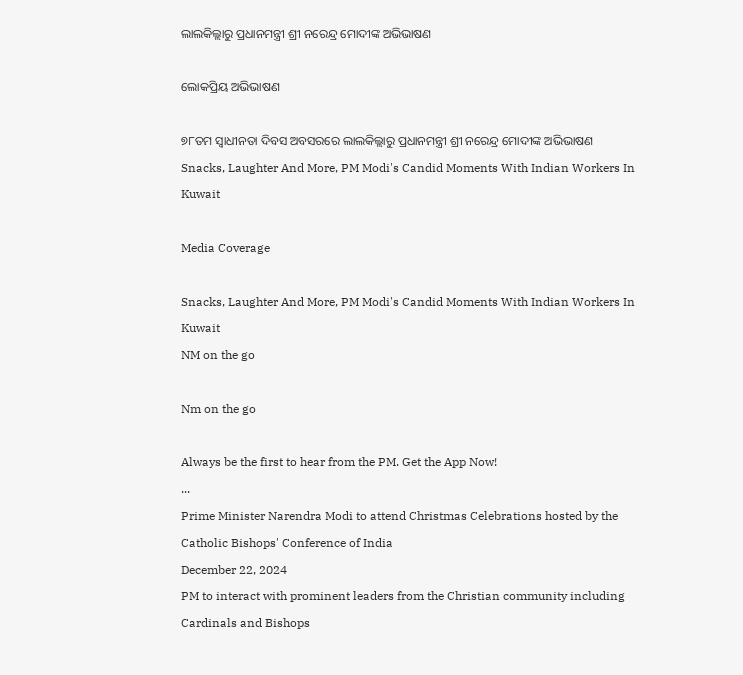ଲାଲକିଲ୍ଲାରୁ ପ୍ରଧାନମନ୍ତ୍ରୀ ଶ୍ରୀ ନରେନ୍ଦ୍ର ମୋଦୀଙ୍କ ଅଭିଭାଷଣ

ଲୋକପ୍ରିୟ ଅଭିଭାଷଣ

୭୮ତମ ସ୍ୱାଧୀନତା ଦିବସ ଅବସରରେ ଲାଲକିଲ୍ଲାରୁ ପ୍ରଧାନମନ୍ତ୍ରୀ ଶ୍ରୀ ନରେନ୍ଦ୍ର ମୋଦୀଙ୍କ ଅଭିଭାଷଣ
Snacks, Laughter And More, PM Modi's Candid Moments With Indian Workers In Kuwait

Media Coverage

Snacks, Laughter And More, PM Modi's Candid Moments With Indian Workers In Kuwait
NM on the go

Nm on the go

Always be the first to hear from the PM. Get the App Now!
...
Prime Minister Narendra Modi to attend Christmas Celebrations hosted by the Catholic Bishops' Conference of India
December 22, 2024
PM to interact with prominent leaders from the Christian community including Cardinals and Bishops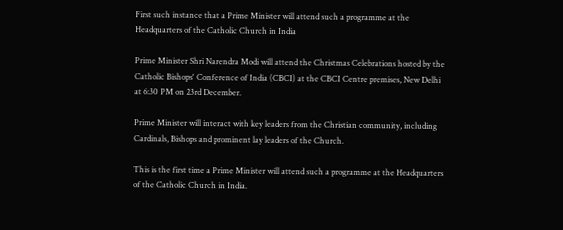First such instance that a Prime Minister will attend such a programme at the Headquarters of the Catholic Church in India

Prime Minister Shri Narendra Modi will attend the Christmas Celebrations hosted by the Catholic Bishops' Conference of India (CBCI) at the CBCI Centre premises, New Delhi at 6:30 PM on 23rd December.

Prime Minister will interact with key leaders from the Christian community, including Cardinals, Bishops and prominent lay leaders of the Church.

This is the first time a Prime Minister will attend such a programme at the Headquarters of the Catholic Church in India.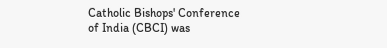Catholic Bishops' Conference of India (CBCI) was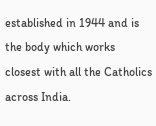established in 1944 and is the body which works closest with all the Catholics across India.